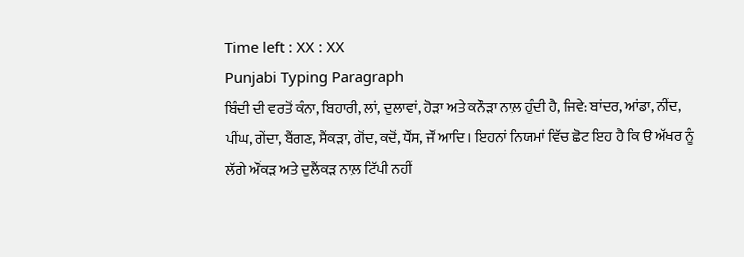Time left : XX : XX
Punjabi Typing Paragraph
ਬਿੰਦੀ ਦੀ ਵਰਤੋਂ ਕੰਨਾ, ਬਿਹਾਰੀ, ਲਾਂ, ਦੁਲਾਵਾਂ, ਹੋੜਾ ਅਤੇ ਕਨੌੜਾ ਨਾਲ਼ ਹੁੰਦੀ ਹੈ, ਜਿਵੇ: ਬਾਂਦਰ, ਆਂਡਾ, ਨੀਂਦ, ਪੀਂਘ, ਗੇਂਦਾ, ਬੈਂਗਣ, ਸੈਂਕੜਾ, ਗੋਂਦ, ਕਦੋਂ, ਧੌਂਸ, ਜੌਂ ਆਦਿ। ਇਹਨਾਂ ਨਿਯਮਾਂ ਵਿੱਚ ਛੋਟ ਇਹ ਹੈ ਕਿ ੳ ਅੱਖਰ ਨੂੰ ਲੱਗੇ ਔਂਕੜ ਅਤੇ ਦੁਲੈਂਕੜ ਨਾਲ਼ ਟਿੱਪੀ ਨਹੀਂ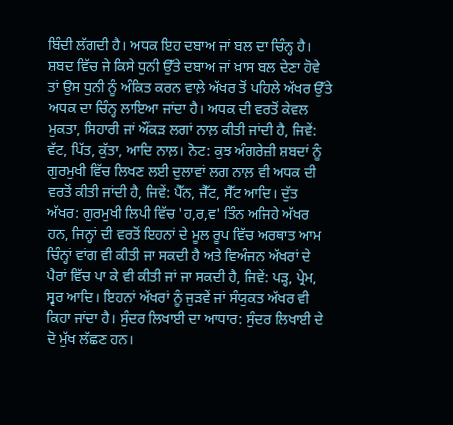ਬਿੰਦੀ ਲੱਗਦੀ ਹੈ। ਅਧਕ ਇਹ ਦਬਾਅ ਜਾਂ ਬਲ ਦਾ ਚਿੰਨ੍ਹ ਹੈ। ਸ਼ਬਦ ਵਿੱਚ ਜੇ ਕਿਸੇ ਧੁਨੀ ਉੱਤੇ ਦਬਾਅ ਜਾਂ ਖ਼ਾਸ ਬਲ ਦੇਣਾ ਹੋਵੇ ਤਾਂ ਉਸ ਧੁਨੀ ਨੂੰ ਅੰਕਿਤ ਕਰਨ ਵਾਲ਼ੇ ਅੱਖਰ ਤੋਂ ਪਹਿਲੇ ਅੱਖਰ ਉੱਤੇ ਅਧਕ ਦਾ ਚਿੰਨ੍ਹ ਲਾਇਆ ਜਾਂਦਾ ਹੈ। ਅਧਕ ਦੀ ਵਰਤੋਂ ਕੇਵਲ ਮੁਕਤਾ, ਸਿਹਾਰੀ ਜਾਂ ਔਂਕੜ ਲਗਾਂ ਨਾਲ਼ ਕੀਤੀ ਜਾਂਦੀ ਹੈ, ਜਿਵੇਂ: ਵੱਟ, ਪਿੱਤ, ਕੁੱਤਾ, ਆਦਿ ਨਾਲ਼। ਨੋਟ: ਕੁਝ ਅੰਗਰੇਜ਼ੀ ਸ਼ਬਦਾਂ ਨੂੰ ਗੁਰਮੁਖੀ ਵਿੱਚ ਲਿਖਣ ਲਈ ਦੁਲਾਵਾਂ ਲਗ ਨਾਲ਼ ਵੀ ਅਧਕ ਦੀ ਵਰਤੋਂ ਕੀਤੀ ਜਾਂਦੀ ਹੈ, ਜਿਵੇਂ: ਪੈੱਨ, ਜੈੱਟ, ਸੈੱਟ ਆਦਿ। ਦੁੱਤ ਅੱਖਰ: ਗੁਰਮੁਖੀ ਲਿਪੀ ਵਿੱਚ 'ਹ,ਰ,ਵ' ਤਿੰਨ ਅਜਿਹੇ ਅੱਖਰ ਹਨ, ਜਿਨ੍ਹਾਂ ਦੀ ਵਰਤੋਂ ਇਹਨਾਂ ਦੇ ਮੂਲ ਰੂਪ ਵਿੱਚ ਅਰਥਾਤ ਆਮ ਚਿੰਨ੍ਹਾਂ ਵਾਂਗ ਵੀ ਕੀਤੀ ਜਾ ਸਕਦੀ ਹੈ ਅਤੇ ਵਿਅੰਜਨ ਅੱਖਰਾਂ ਦੇ ਪੈਰਾਂ ਵਿੱਚ ਪਾ ਕੇ ਵੀ ਕੀਤੀ ਜਾਂ ਜਾ ਸਕਦੀ ਹੈ, ਜਿਵੇਂ: ਪੜ੍ਹ, ਪ੍ਰੇਮ, ਸ੍ਵਰ ਆਦਿ। ਇਹਨਾਂ ਅੱਖਰਾਂ ਨੂੰ ਜੁੜਵੇਂ ਜਾਂ ਸੰਯੁਕਤ ਅੱਖਰ ਵੀ ਕਿਹਾ ਜਾਂਦਾ ਹੈ। ਸੁੰਦਰ ਲਿਖਾਈ ਦਾ ਆਧਾਰ: ਸੁੰਦਰ ਲਿਖਾਈ ਦੇ ਦੋ ਮੁੱਖ ਲੱਛਣ ਹਨ।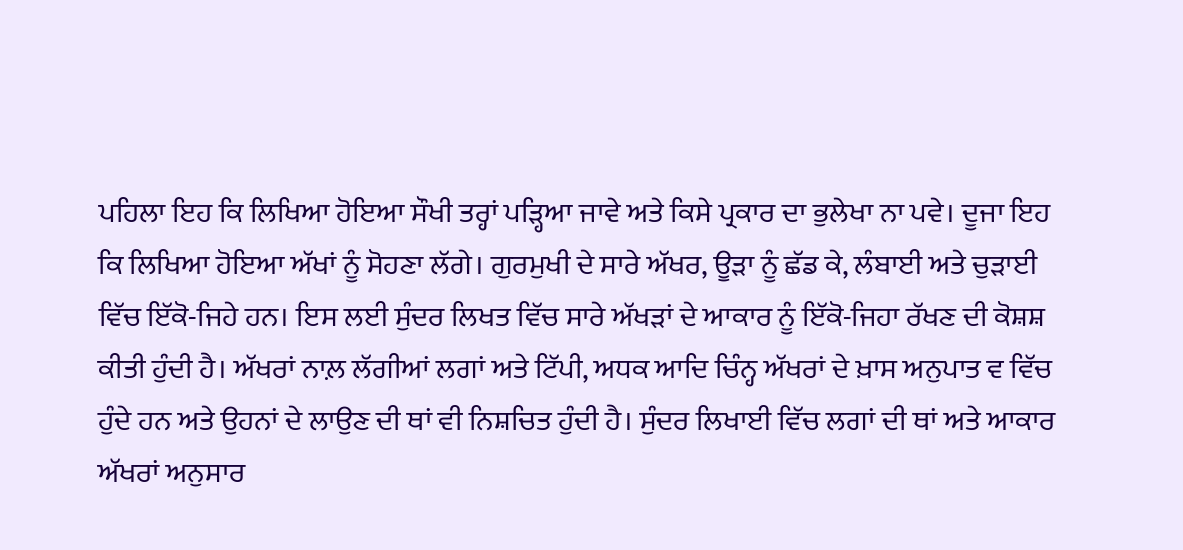ਪਹਿਲਾ ਇਹ ਕਿ ਲਿਖਿਆ ਹੋਇਆ ਸੌਖੀ ਤਰ੍ਹਾਂ ਪੜ੍ਹਿਆ ਜਾਵੇ ਅਤੇ ਕਿਸੇ ਪ੍ਰਕਾਰ ਦਾ ਭੁਲੇਖਾ ਨਾ ਪਵੇ। ਦੂਜਾ ਇਹ ਕਿ ਲਿਖਿਆ ਹੋਇਆ ਅੱਖਾਂ ਨੂੰ ਸੋਹਣਾ ਲੱਗੇ। ਗੁਰਮੁਖੀ ਦੇ ਸਾਰੇ ਅੱਖਰ, ਊੜਾ ਨੂੰ ਛੱਡ ਕੇ, ਲੰਬਾਈ ਅਤੇ ਚੁੜਾਈ ਵਿੱਚ ਇੱਕੋ-ਜਿਹੇ ਹਨ। ਇਸ ਲਈ ਸੁੰਦਰ ਲਿਖਤ ਵਿੱਚ ਸਾਰੇ ਅੱਖੜਾਂ ਦੇ ਆਕਾਰ ਨੂੰ ਇੱਕੋ-ਜਿਹਾ ਰੱਖਣ ਦੀ ਕੋਸ਼ਸ਼ ਕੀਤੀ ਹੁੰਦੀ ਹੈ। ਅੱਖਰਾਂ ਨਾਲ਼ ਲੱਗੀਆਂ ਲਗਾਂ ਅਤੇ ਟਿੱਪੀ, ਅਧਕ ਆਦਿ ਚਿੰਨ੍ਹ ਅੱਖਰਾਂ ਦੇ ਖ਼ਾਸ ਅਨੁਪਾਤ ਵ ਵਿੱਚ ਹੁੰਦੇ ਹਨ ਅਤੇ ਉਹਨਾਂ ਦੇ ਲਾਉਣ ਦੀ ਥਾਂ ਵੀ ਨਿਸ਼ਚਿਤ ਹੁੰਦੀ ਹੈ। ਸੁੰਦਰ ਲਿਖਾਈ ਵਿੱਚ ਲਗਾਂ ਦੀ ਥਾਂ ਅਤੇ ਆਕਾਰ ਅੱਖਰਾਂ ਅਨੁਸਾਰ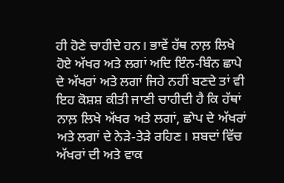ਹੀ ਹੋਣੇ ਚਾਹੀਦੇ ਹਨ। ਭਾਵੇਂ ਹੱਥ ਨਾਲ਼ ਲਿਖੇ ਹੋਏ ਅੱਖਰ ਅਤੇ ਲਗਾਂ ਅਦਿ ਇੰਨ-ਬਿੰਨ ਛਾਪੇ ਦੇ ਅੱਖਰਾਂ ਅਤੇ ਲਗਾਂ ਜਿਹੇ ਨਹੀਂ ਬਣਦੇ ਤਾਂ ਵੀ ਇਹ ਕੋਸ਼ਸ਼ ਕੀਤੀ ਜਾਣੀ ਚਾਹੀਦੀ ਹੈ ਕਿ ਹੱਥਾਂ ਨਾਲ਼ ਲਿਖੇ ਅੱਖਰ ਅਤੇ ਲਗਾਂ, ਛਾੇਪ ਦੇ ਅੱਖਰਾਂ ਅਤੇ ਲਗਾਂ ਦੇ ਨੇੜੇ-ਤੇੜੇ ਰਹਿਣ। ਸ਼ਬਦਾਂ ਵਿੱਚ ਅੱਖਰਾਂ ਦੀ ਅਤੇ ਵਾਕ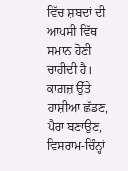ਵਿੱਚ ਸ਼ਬਦਾਂ ਦੀ ਆਪਸੀ ਵਿੱਥ ਸਮਾਨ ਹੋਣੀ ਚਾਹੀਦੀ ਹੈ। ਕਾਗ਼ਜ਼ ਉੱਤੇ ਹਾਸ਼ੀਆ ਛੱਡਣ, ਪੈਰਾ ਬਣਾਉਣ, ਵਿਸਰਾਮ-ਚਿੰਨ੍ਹਾਂ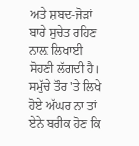ਅਤੇ ਸ਼ਬਦ-ਜੋੜਾਂ ਬਾਰੇ ਸੁਚੇਤ ਰਹਿਣ ਨਾਲ਼ ਲਿਖਾਈ ਸੋਹਣੀ ਲੱਗਦੀ ਹੈ। ਸਮੁੱਚੇ ਤੌਰ 'ਤੇ ਲਿਖੇ ਹੋਏ ਅੱਘਰ ਨਾ ਤਾਂ ਏਨੇ ਬਰੀਕ ਹੋਣ ਕਿ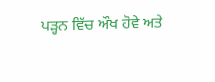ਪੜ੍ਹਨ ਵਿੱਚ ਔਖ ਹੋਵੇ ਅਤੇ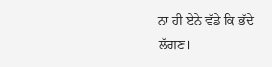ਨਾ ਹੀ ਏਨੇ ਵੱਡੇ ਕਿ ਭੱਦੇ ਲੱਗਣ।